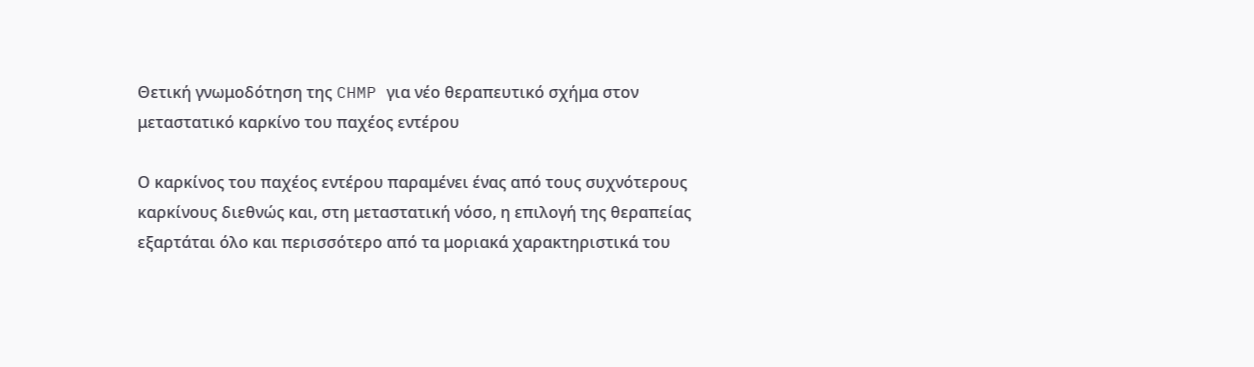Θετική γνωμοδότηση της CHMP για νέο θεραπευτικό σχήμα στον μεταστατικό καρκίνο του παχέος εντέρου

Ο καρκίνος του παχέος εντέρου παραμένει ένας από τους συχνότερους καρκίνους διεθνώς και, στη μεταστατική νόσο, η επιλογή της θεραπείας εξαρτάται όλο και περισσότερο από τα μοριακά χαρακτηριστικά του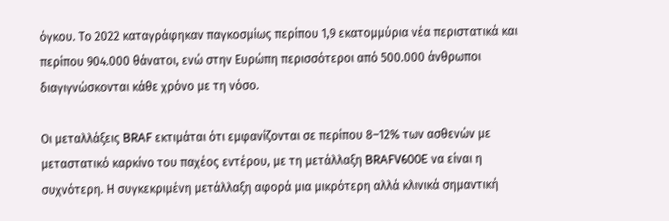όγκου. Το 2022 καταγράφηκαν παγκοσμίως περίπου 1,9 εκατομμύρια νέα περιστατικά και περίπου 904.000 θάνατοι, ενώ στην Ευρώπη περισσότεροι από 500.000 άνθρωποι διαγιγνώσκονται κάθε χρόνο με τη νόσο.

Οι μεταλλάξεις BRAF εκτιμάται ότι εμφανίζονται σε περίπου 8–12% των ασθενών με μεταστατικό καρκίνο του παχέος εντέρου, με τη μετάλλαξη BRAFV600E να είναι η συχνότερη. Η συγκεκριμένη μετάλλαξη αφορά μια μικρότερη αλλά κλινικά σημαντική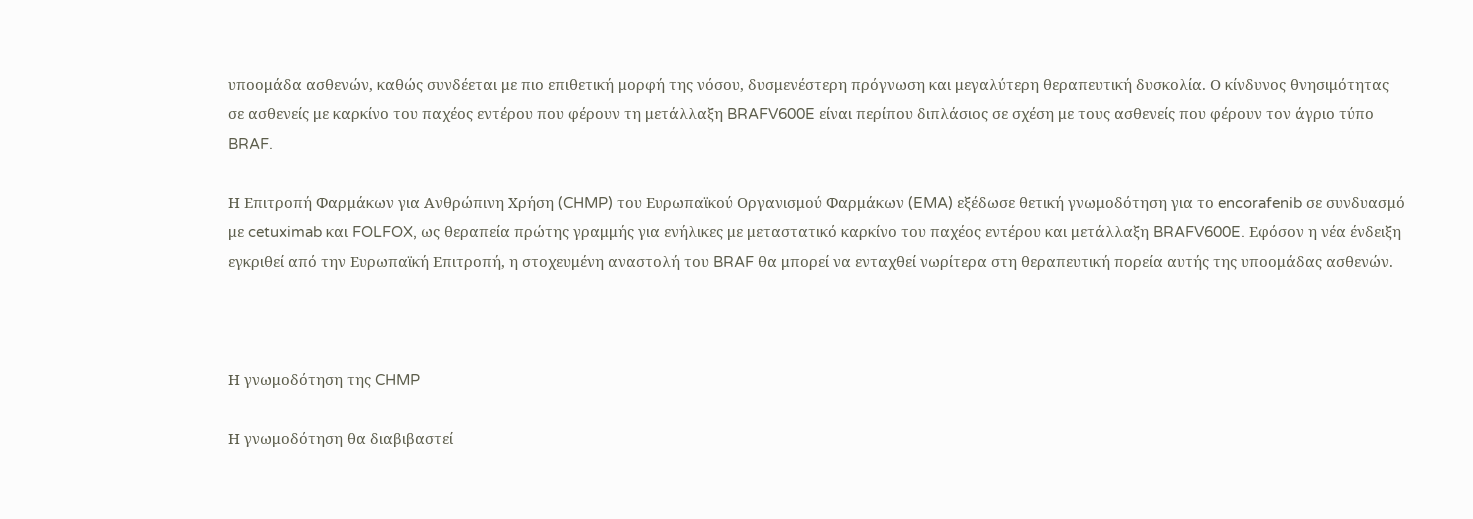υποομάδα ασθενών, καθώς συνδέεται με πιο επιθετική μορφή της νόσου, δυσμενέστερη πρόγνωση και μεγαλύτερη θεραπευτική δυσκολία. Ο κίνδυνος θνησιμότητας σε ασθενείς με καρκίνο του παχέος εντέρου που φέρουν τη μετάλλαξη BRAFV600E είναι περίπου διπλάσιος σε σχέση με τους ασθενείς που φέρουν τον άγριο τύπο BRAF.

Η Επιτροπή Φαρμάκων για Ανθρώπινη Χρήση (CHMP) του Ευρωπαϊκού Οργανισμού Φαρμάκων (EMA) εξέδωσε θετική γνωμοδότηση για το encorafenib σε συνδυασμό με cetuximab και FOLFOX, ως θεραπεία πρώτης γραμμής για ενήλικες με μεταστατικό καρκίνο του παχέος εντέρου και μετάλλαξη BRAFV600E. Εφόσον η νέα ένδειξη εγκριθεί από την Ευρωπαϊκή Επιτροπή, η στοχευμένη αναστολή του BRAF θα μπορεί να ενταχθεί νωρίτερα στη θεραπευτική πορεία αυτής της υποομάδας ασθενών.



Η γνωμοδότηση της CHMP

Η γνωμοδότηση θα διαβιβαστεί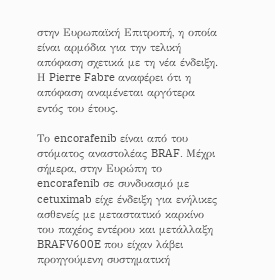στην Ευρωπαϊκή Επιτροπή, η οποία είναι αρμόδια για την τελική απόφαση σχετικά με τη νέα ένδειξη. Η Pierre Fabre αναφέρει ότι η απόφαση αναμένεται αργότερα εντός του έτους.

Το encorafenib είναι από του στόματος αναστολέας BRAF. Μέχρι σήμερα, στην Ευρώπη το encorafenib σε συνδυασμό με cetuximab είχε ένδειξη για ενήλικες ασθενείς με μεταστατικό καρκίνο του παχέος εντέρου και μετάλλαξη BRAFV600E που είχαν λάβει προηγούμενη συστηματική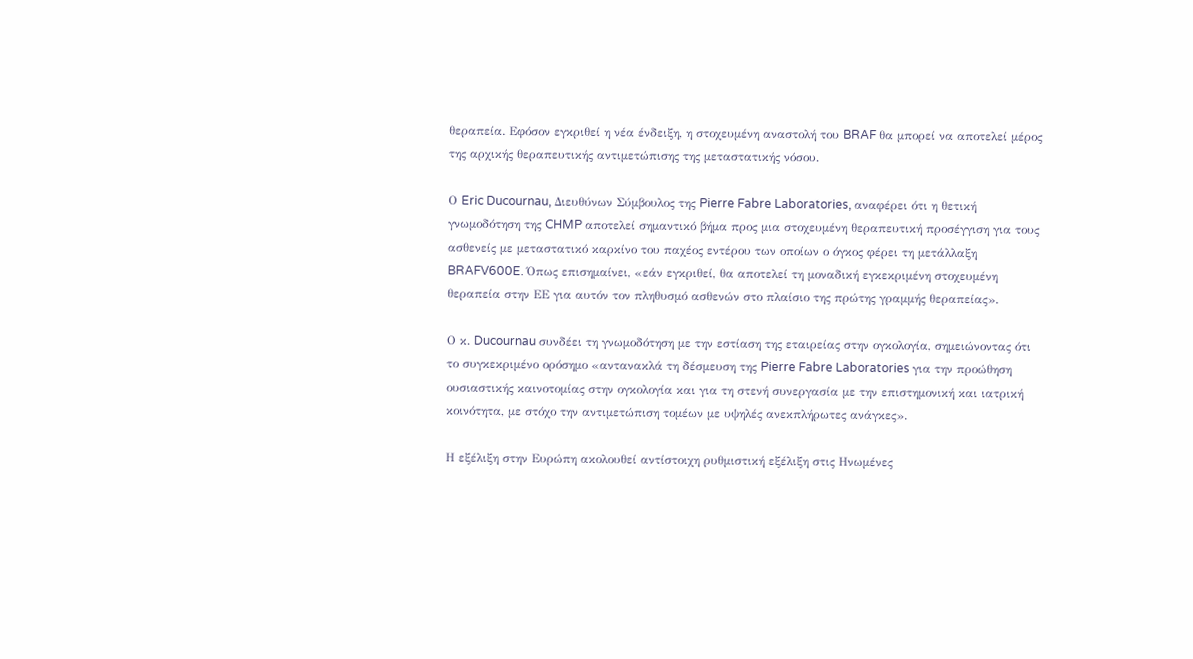θεραπεία. Εφόσον εγκριθεί η νέα ένδειξη, η στοχευμένη αναστολή του BRAF θα μπορεί να αποτελεί μέρος της αρχικής θεραπευτικής αντιμετώπισης της μεταστατικής νόσου.

Ο Eric Ducournau, Διευθύνων Σύμβουλος της Pierre Fabre Laboratories, αναφέρει ότι η θετική γνωμοδότηση της CHMP αποτελεί σημαντικό βήμα προς μια στοχευμένη θεραπευτική προσέγγιση για τους ασθενείς με μεταστατικό καρκίνο του παχέος εντέρου των οποίων ο όγκος φέρει τη μετάλλαξη BRAFV600E. Όπως επισημαίνει, «εάν εγκριθεί, θα αποτελεί τη μοναδική εγκεκριμένη στοχευμένη θεραπεία στην ΕΕ για αυτόν τον πληθυσμό ασθενών στο πλαίσιο της πρώτης γραμμής θεραπείας».

Ο κ. Ducournau συνδέει τη γνωμοδότηση με την εστίαση της εταιρείας στην ογκολογία, σημειώνοντας ότι το συγκεκριμένο ορόσημο «αντανακλά τη δέσμευση της Pierre Fabre Laboratories για την προώθηση ουσιαστικής καινοτομίας στην ογκολογία και για τη στενή συνεργασία με την επιστημονική και ιατρική κοινότητα, με στόχο την αντιμετώπιση τομέων με υψηλές ανεκπλήρωτες ανάγκες».

Η εξέλιξη στην Ευρώπη ακολουθεί αντίστοιχη ρυθμιστική εξέλιξη στις Ηνωμένες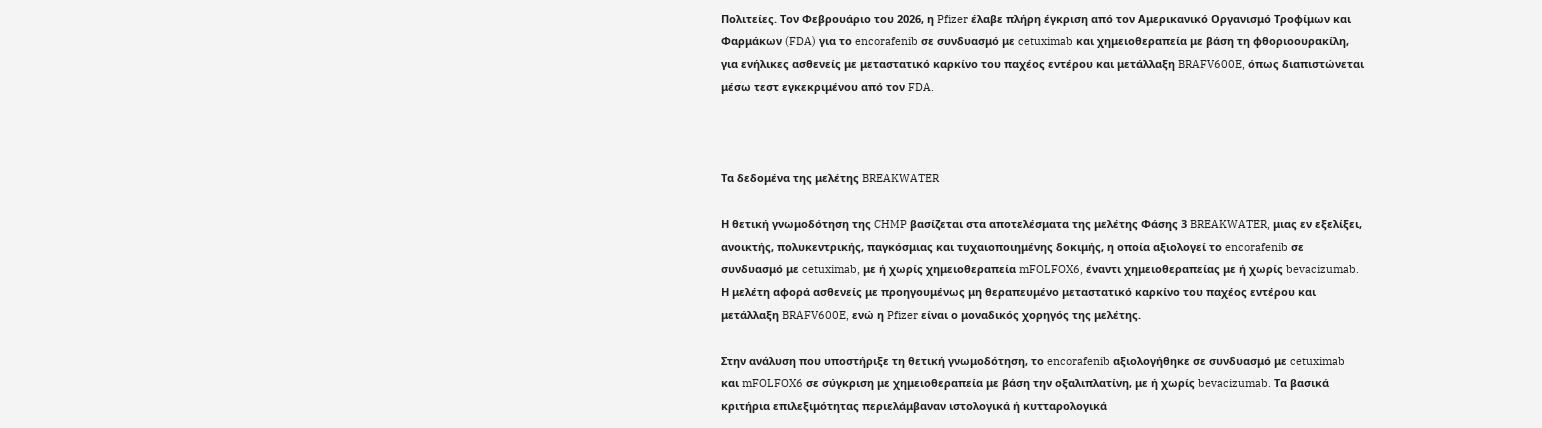Πολιτείες. Τον Φεβρουάριο του 2026, η Pfizer έλαβε πλήρη έγκριση από τον Αμερικανικό Οργανισμό Τροφίμων και Φαρμάκων (FDA) για το encorafenib σε συνδυασμό με cetuximab και χημειοθεραπεία με βάση τη φθοριοουρακίλη, για ενήλικες ασθενείς με μεταστατικό καρκίνο του παχέος εντέρου και μετάλλαξη BRAFV600E, όπως διαπιστώνεται μέσω τεστ εγκεκριμένου από τον FDA.



Τα δεδομένα της μελέτης BREAKWATER

Η θετική γνωμοδότηση της CHMP βασίζεται στα αποτελέσματα της μελέτης Φάσης 3 BREAKWATER, μιας εν εξελίξει, ανοικτής, πολυκεντρικής, παγκόσμιας και τυχαιοποιημένης δοκιμής, η οποία αξιολογεί το encorafenib σε συνδυασμό με cetuximab, με ή χωρίς χημειοθεραπεία mFOLFOX6, έναντι χημειοθεραπείας με ή χωρίς bevacizumab. Η μελέτη αφορά ασθενείς με προηγουμένως μη θεραπευμένο μεταστατικό καρκίνο του παχέος εντέρου και μετάλλαξη BRAFV600E, ενώ η Pfizer είναι ο μοναδικός χορηγός της μελέτης.

Στην ανάλυση που υποστήριξε τη θετική γνωμοδότηση, το encorafenib αξιολογήθηκε σε συνδυασμό με cetuximab και mFOLFOX6 σε σύγκριση με χημειοθεραπεία με βάση την οξαλιπλατίνη, με ή χωρίς bevacizumab. Τα βασικά κριτήρια επιλεξιμότητας περιελάμβαναν ιστολογικά ή κυτταρολογικά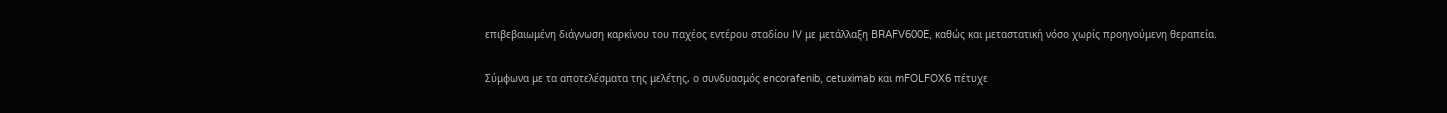επιβεβαιωμένη διάγνωση καρκίνου του παχέος εντέρου σταδίου IV με μετάλλαξη BRAFV600E, καθώς και μεταστατική νόσο χωρίς προηγούμενη θεραπεία.

Σύμφωνα με τα αποτελέσματα της μελέτης, ο συνδυασμός encorafenib, cetuximab και mFOLFOX6 πέτυχε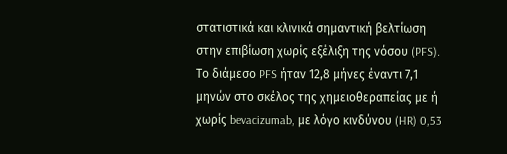στατιστικά και κλινικά σημαντική βελτίωση στην επιβίωση χωρίς εξέλιξη της νόσου (PFS). Το διάμεσο PFS ήταν 12,8 μήνες έναντι 7,1 μηνών στο σκέλος της χημειοθεραπείας με ή χωρίς bevacizumab, με λόγο κινδύνου (HR) 0,53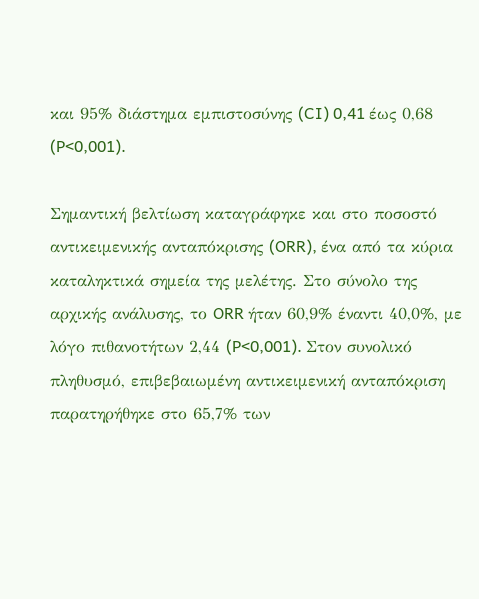και 95% διάστημα εμπιστοσύνης (CI) 0,41 έως 0,68 (P<0,001).

Σημαντική βελτίωση καταγράφηκε και στο ποσοστό αντικειμενικής ανταπόκρισης (ORR), ένα από τα κύρια καταληκτικά σημεία της μελέτης. Στο σύνολο της αρχικής ανάλυσης, το ORR ήταν 60,9% έναντι 40,0%, με λόγο πιθανοτήτων 2,44 (P<0,001). Στον συνολικό πληθυσμό, επιβεβαιωμένη αντικειμενική ανταπόκριση παρατηρήθηκε στο 65,7% των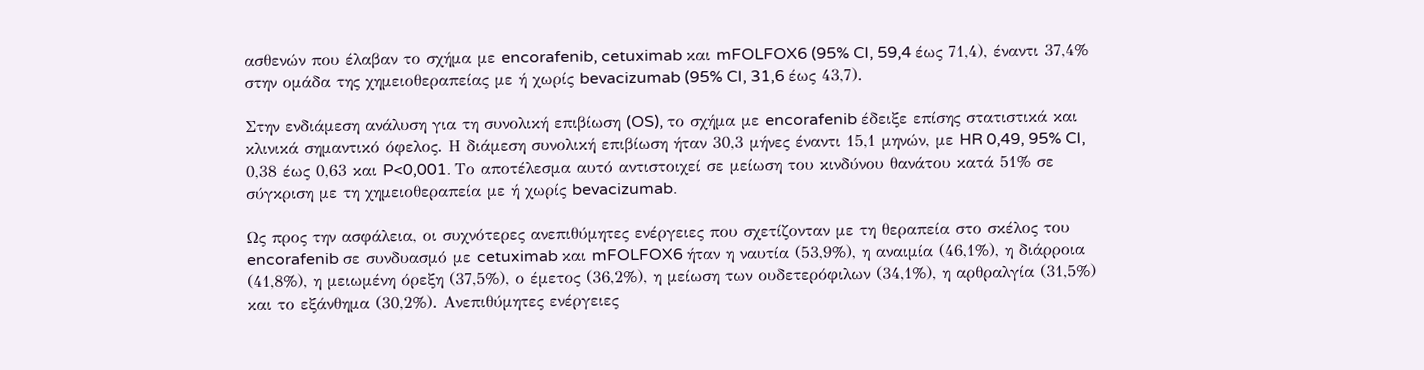ασθενών που έλαβαν το σχήμα με encorafenib, cetuximab και mFOLFOX6 (95% CI, 59,4 έως 71,4), έναντι 37,4% στην ομάδα της χημειοθεραπείας με ή χωρίς bevacizumab (95% CI, 31,6 έως 43,7).

Στην ενδιάμεση ανάλυση για τη συνολική επιβίωση (OS), το σχήμα με encorafenib έδειξε επίσης στατιστικά και κλινικά σημαντικό όφελος. Η διάμεση συνολική επιβίωση ήταν 30,3 μήνες έναντι 15,1 μηνών, με HR 0,49, 95% CI, 0,38 έως 0,63 και P<0,001. Το αποτέλεσμα αυτό αντιστοιχεί σε μείωση του κινδύνου θανάτου κατά 51% σε σύγκριση με τη χημειοθεραπεία με ή χωρίς bevacizumab.

Ως προς την ασφάλεια, οι συχνότερες ανεπιθύμητες ενέργειες που σχετίζονταν με τη θεραπεία στο σκέλος του encorafenib σε συνδυασμό με cetuximab και mFOLFOX6 ήταν η ναυτία (53,9%), η αναιμία (46,1%), η διάρροια (41,8%), η μειωμένη όρεξη (37,5%), ο έμετος (36,2%), η μείωση των ουδετερόφιλων (34,1%), η αρθραλγία (31,5%) και το εξάνθημα (30,2%). Ανεπιθύμητες ενέργειες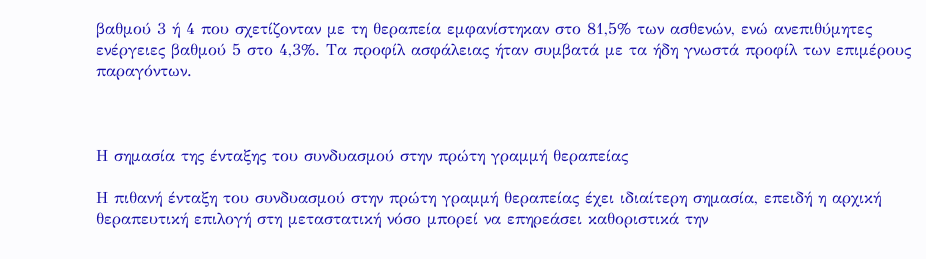βαθμού 3 ή 4 που σχετίζονταν με τη θεραπεία εμφανίστηκαν στο 81,5% των ασθενών, ενώ ανεπιθύμητες ενέργειες βαθμού 5 στο 4,3%. Τα προφίλ ασφάλειας ήταν συμβατά με τα ήδη γνωστά προφίλ των επιμέρους παραγόντων.



Η σημασία της ένταξης του συνδυασμού στην πρώτη γραμμή θεραπείας

Η πιθανή ένταξη του συνδυασμού στην πρώτη γραμμή θεραπείας έχει ιδιαίτερη σημασία, επειδή η αρχική θεραπευτική επιλογή στη μεταστατική νόσο μπορεί να επηρεάσει καθοριστικά την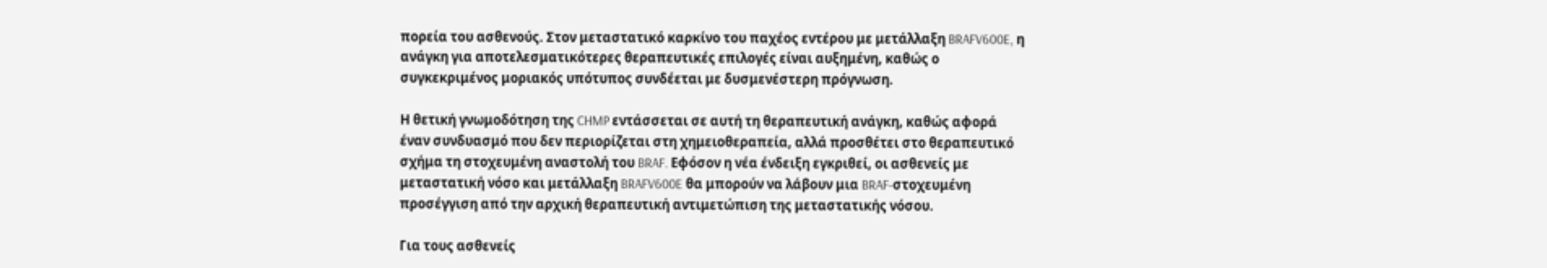πορεία του ασθενούς. Στον μεταστατικό καρκίνο του παχέος εντέρου με μετάλλαξη BRAFV600E, η ανάγκη για αποτελεσματικότερες θεραπευτικές επιλογές είναι αυξημένη, καθώς ο συγκεκριμένος μοριακός υπότυπος συνδέεται με δυσμενέστερη πρόγνωση.

Η θετική γνωμοδότηση της CHMP εντάσσεται σε αυτή τη θεραπευτική ανάγκη, καθώς αφορά έναν συνδυασμό που δεν περιορίζεται στη χημειοθεραπεία, αλλά προσθέτει στο θεραπευτικό σχήμα τη στοχευμένη αναστολή του BRAF. Εφόσον η νέα ένδειξη εγκριθεί, οι ασθενείς με μεταστατική νόσο και μετάλλαξη BRAFV600E θα μπορούν να λάβουν μια BRAF-στοχευμένη προσέγγιση από την αρχική θεραπευτική αντιμετώπιση της μεταστατικής νόσου.

Για τους ασθενείς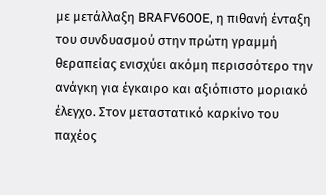με μετάλλαξη BRAFV600E, η πιθανή ένταξη του συνδυασμού στην πρώτη γραμμή θεραπείας ενισχύει ακόμη περισσότερο την ανάγκη για έγκαιρο και αξιόπιστο μοριακό έλεγχο. Στον μεταστατικό καρκίνο του παχέος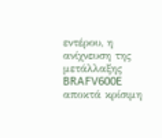εντέρου, η ανίχνευση της μετάλλαξης BRAFV600E αποκτά κρίσιμη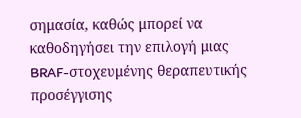σημασία, καθώς μπορεί να καθοδηγήσει την επιλογή μιας BRAF-στοχευμένης θεραπευτικής προσέγγισης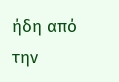ήδη από την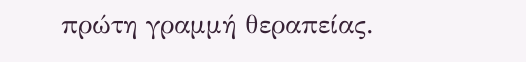πρώτη γραμμή θεραπείας.